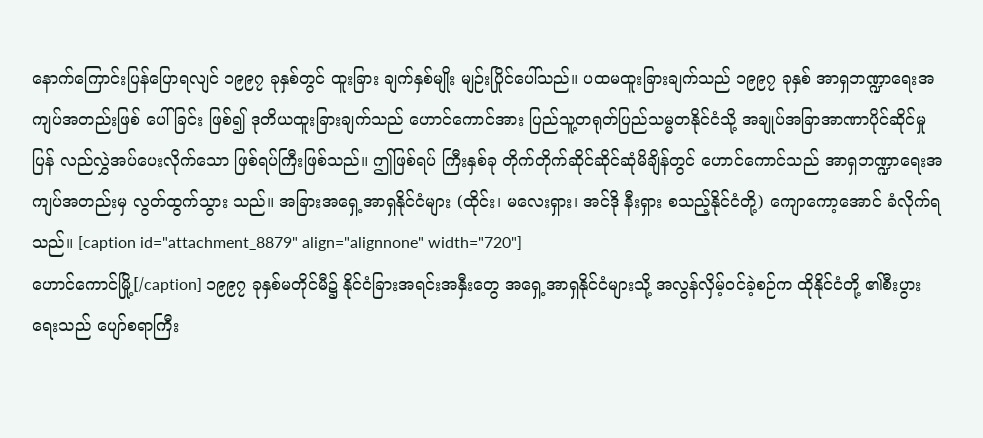နောက်ကြောင်းပြန်ပြောရလျင် ၁၉၉၇ ခုနှစ်တွင် ထူးခြား ချက်နှစ်မျိုး မျဉ်းပြိုင်ပေါ်သည်။ ပထမထူးခြားချက်သည် ၁၉၉၇ ခုနှစ် အာရှဘဏ္ဍာရေးအ ကျပ်အတည်းဖြစ် ပေါ်ခြင်း ဖြစ်၍ ဒုတိယထူးခြားချက်သည် ဟောင်ကောင်အား ပြည်သူ့တရုတ်ပြည်သမ္မတနိုင်ငံသို့ အချုပ်အခြာအာဏာပိုင်ဆိုင်မှုပြန် လည်လွှဲအပ်ပေးလိုက်သော ဖြစ်ရပ်ကြီးဖြစ်သည်။ ဤဖြစ်ရပ် ကြီးနှစ်ခု တိုက်တိုက်ဆိုင်ဆိုင်ဆုံမိချိန်တွင် ဟောင်ကောင်သည် အာရှဘဏ္ဍာရေးအကျပ်အတည်းမှ လွတ်ထွက်သွား သည်။ အခြားအရှေ့အာရှနိုင်ငံများ (ထိုင်း၊ မလေးရှား၊ အင်ဒို နီးရှား စသည့်နိုင်ငံတို့) ကျောကော့အောင် ခံလိုက်ရသည်။ [caption id="attachment_8879" align="alignnone" width="720"]
ဟောင်ကောင်မြို့[/caption] ၁၉၉၇ ခုနှစ်မတိုင်မီ၌ နိုင်ငံခြားအရင်းအနှီးတွေ အရှေ့အာရှနိုင်ငံများသို့ အလွန်လှိမ့်ဝင်ခဲ့စဉ်က ထိုနိုင်ငံတို့ ၏စီးပွားရေးသည် ပျော်စရာကြီး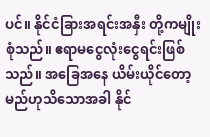ပင်။ နိုင်ငံခြားအရင်းအနှီး တို့ကမျိုးစုံသည်။ ဧရာမငွေလုံးငွေရင်းဖြစ်သည်။ အခြေအနေ ယိမ်းယိုင်တော့မည်ဟုသိသောအခါ နိုင်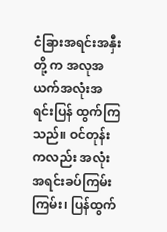ငံခြားအရင်းအနှီးတို့ က အလုအယက်အလုံးအရင်းပြန် ထွက်ကြ သည်။ ဝင်တုန်းကလည်း အလုံးအရင်းခပ်ကြမ်းကြမ်း၊ ပြန်ထွက်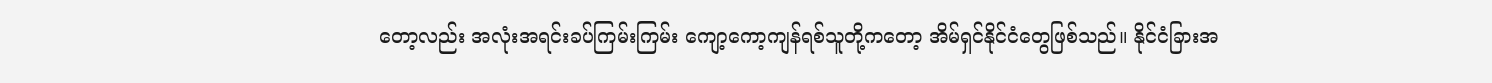တော့လည်း အလုံးအရင်းခပ်ကြမ်းကြမ်း ကျော့ကော့ကျန်ရစ်သူတို့ကတော့ အိမ်ရှင်နိုင်ငံတွေဖြစ်သည်။ နိုင်ငံခြားအ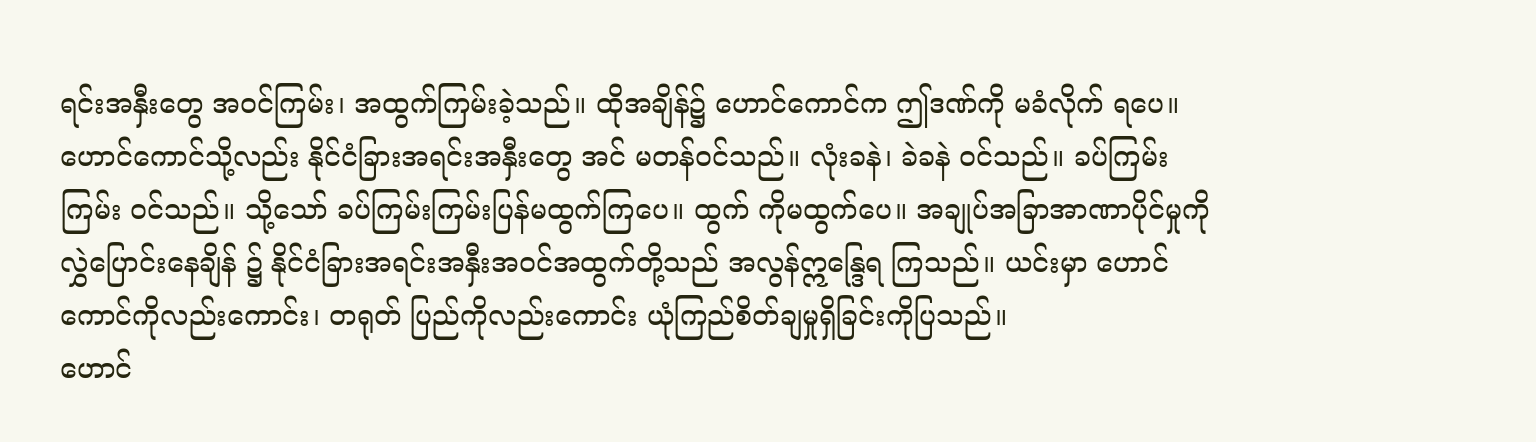ရင်းအနှီးတွေ အဝင်ကြမ်း၊ အထွက်ကြမ်းခဲ့သည်။ ထိုအချိန်၌ ဟောင်ကောင်က ဤဒဏ်ကို မခံလိုက် ရပေ။ ဟောင်ကောင်သို့လည်း နိုင်ငံခြားအရင်းအနှီးတွေ အင် မတန်ဝင်သည်။ လုံးခနဲ၊ ခဲခနဲ ဝင်သည်။ ခပ်ကြမ်းကြမ်း ဝင်သည်။ သို့သော် ခပ်ကြမ်းကြမ်းပြန်မထွက်ကြပေ။ ထွက် ကိုမထွက်ပေ။ အချုပ်အခြာအာဏာပိုင်မှုကို လွှဲပြောင်းနေချိန် ၌ နိုင်ငံခြားအရင်းအနှီးအဝင်အထွက်တို့သည် အလွန်ဣန္ဒြေရ ကြသည်။ ယင်းမှာ ဟောင်ကောင်ကိုလည်းကောင်း၊ တရုတ် ပြည်ကိုလည်းကောင်း ယုံကြည်စိတ်ချမှုရှိခြင်းကိုပြသည်။
ဟောင်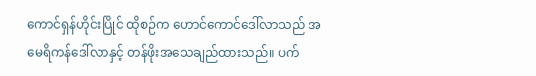ကောင်ရှန်ဟိုင်းပြိုင် ထိုစဉ်က ဟောင်ကောင်ဒေါ်လာသည် အမေရိကန်ဒေါ်လာနှင့် တန်ဖိုးအသေချည်ထားသည်။ ပက်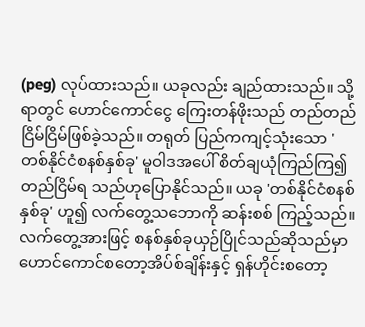(peg) လုပ်ထားသည်။ ယခုလည်း ချည်ထားသည်။ သို့ရာတွင် ဟောင်ကောင်ငွေ ကြေးတန်ဖိုးသည် တည်တည်ငြိမ်ငြိမ်ဖြစ်ခဲ့သည်။ တရုတ် ပြည်ကကျင့်သုံးသော 'တစ်နိုင်ငံစနစ်နှစ်ခု' မူဝါဒအပေါ် စိတ်ချယုံကြည်ကြ၍ တည်ငြိမ်ရ သည်ဟုပြောနိုင်သည်။ ယခု 'တစ်နိုင်ငံစနစ်နှစ်ခု' ဟူ၍ လက်တွေ့သဘောကို ဆန်းစစ် ကြည့်သည်။ လက်တွေ့အားဖြင့် စနစ်နှစ်ခုယှဉ်ပြိုင်သည်ဆိုသည်မှာ ဟောင်ကောင်စတော့အိပ်စ်ချိန်းနှင့် ရှန်ဟိုင်းစတော့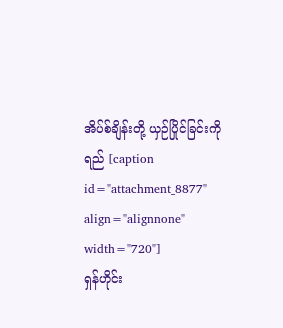အိပ်စ်ချိန်းတို့ ယှဉ်ပြိုင်ခြင်းကို ရည် [caption id="attachment_8877" align="alignnone" width="720"]
ရှန်ဟိုင်း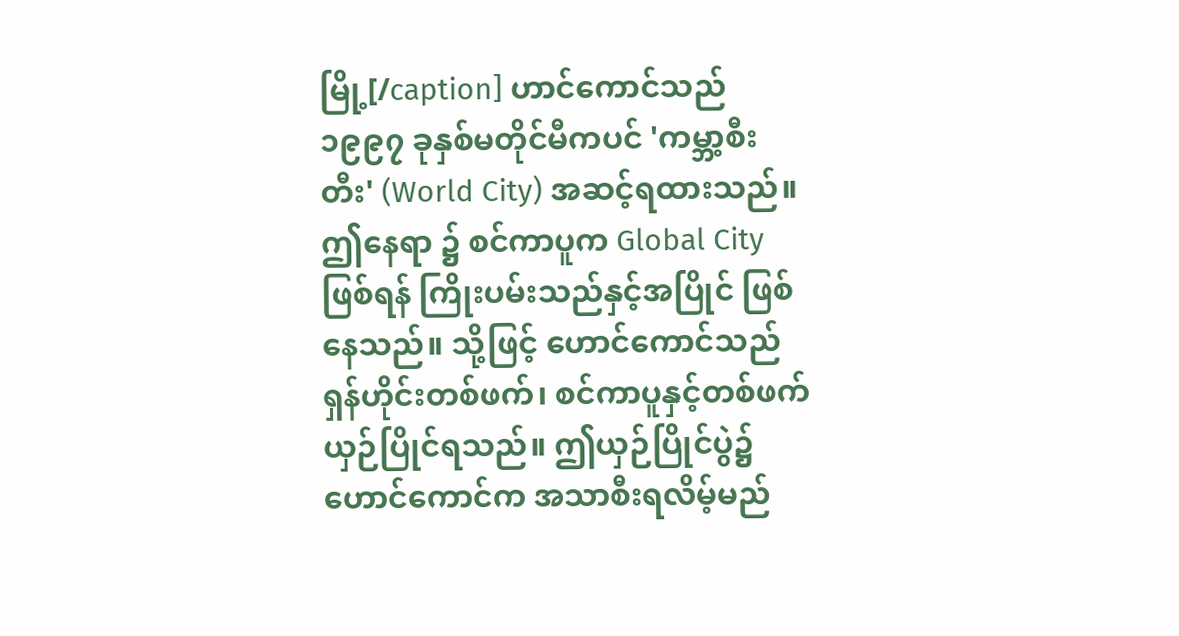မြို့[/caption] ဟာင်ကောင်သည် ၁၉၉၇ ခုနှစ်မတိုင်မီကပင် 'ကမ္ဘာ့စီးတီး' (World City) အဆင့်ရထားသည်။ ဤနေရာ ၌ စင်ကာပူက Global City ဖြစ်ရန် ကြိုးပမ်းသည်နှင့်အပြိုင် ဖြစ်နေသည်။ သို့ဖြင့် ဟောင်ကောင်သည် ရှန်ဟိုင်းတစ်ဖက်၊ စင်ကာပူနှင့်တစ်ဖက် ယှဉ်ပြိုင်ရသည်။ ဤယှဉ်ပြိုင်ပွဲ၌ ဟောင်ကောင်က အသာစီးရလိမ့်မည်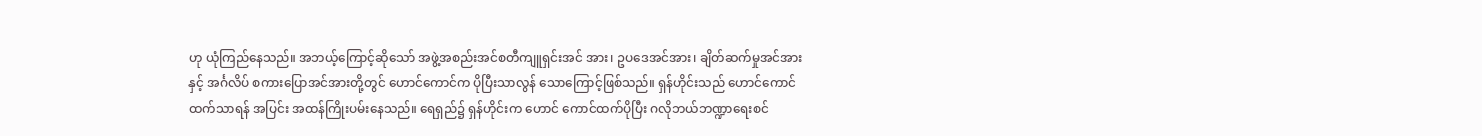ဟု ယုံကြည်နေသည်။ အဘယ့်ကြောင့်ဆိုသော် အဖွဲ့အစည်းအင်စတီကျူရှင်းအင် အား၊ ဥပဒေအင်အား၊ ချိတ်ဆက်မှုအင်အားနှင့် အင်္ဂလိပ် စကားပြောအင်အားတို့တွင် ဟောင်ကောင်က ပိုပြီးသာလွန် သောကြောင့်ဖြစ်သည်။ ရှန်ဟိုင်းသည် ဟောင်ကောင်ထက်သာရန် အပြင်း အထန်ကြိုးပမ်းနေသည်။ ရေရှည်၌ ရှန်ဟိုင်းက ဟောင် ကောင်ထက်ပိုပြီး ဂလိုဘယ်ဘဏ္ဍာရေးစင်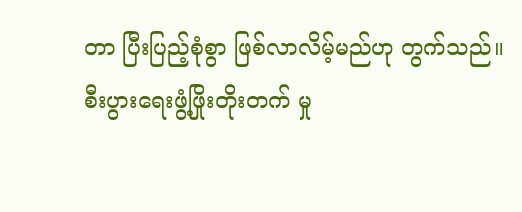တာ ပြီးပြည့်စုံစွာ ဖြစ်လာလိမ့်မည်ဟု တွက်သည်။ စီးပွားရေးဖွံ့ဖြိုးတိုးတက် မှု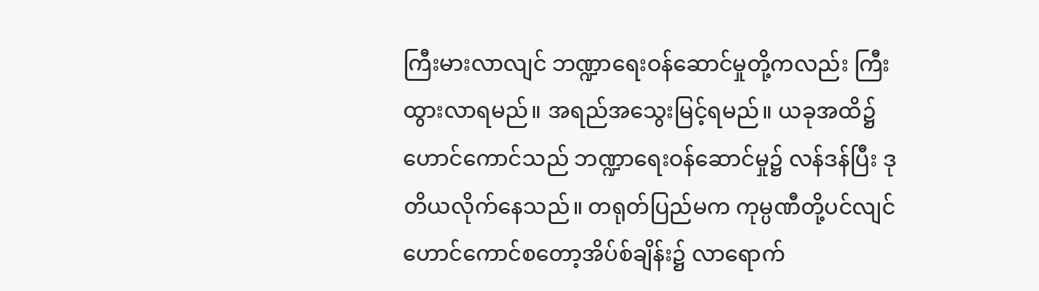ကြီးမားလာလျင် ဘဏ္ဍာရေးဝန်ဆောင်မှုတို့ကလည်း ကြီး ထွားလာရမည်။ အရည်အသွေးမြင့်ရမည်။ ယခုအထိ၌ ဟောင်ကောင်သည် ဘဏ္ဍာရေးဝန်ဆောင်မှု၌ လန်ဒန်ပြီး ဒုတိယလိုက်နေသည်။ တရုတ်ပြည်မက ကုမ္ပဏီတို့ပင်လျင် ဟောင်ကောင်စတော့အိပ်စ်ချိန်း၌ လာရောက်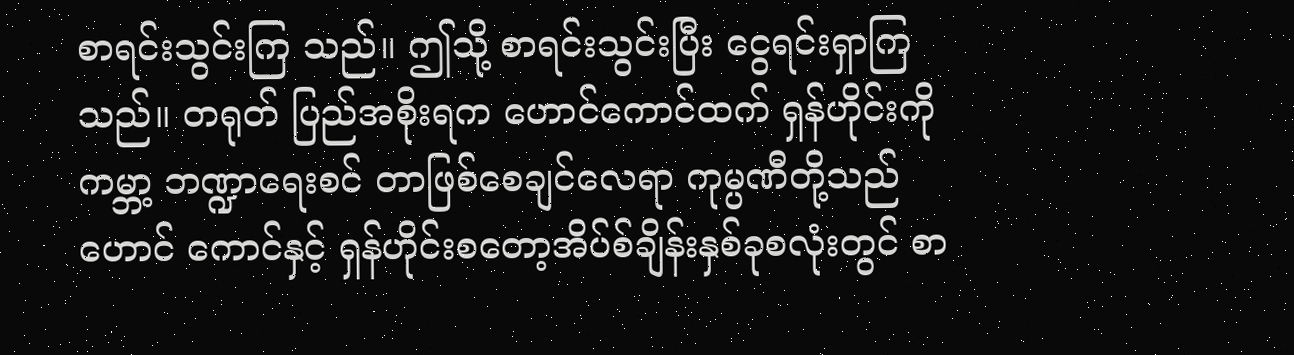စာရင်းသွင်းကြ သည်။ ဤသို့ စာရင်းသွင်းပြီး ငွေရင်းရှာကြသည်။ တရုတ် ပြည်အစိုးရက ဟောင်ကောင်ထက် ရှန်ဟိုင်းကို ကမ္ဘာ့ ဘဏ္ဍာရေးစင် တာဖြစ်စေချင်လေရာ ကုမ္ပဏီတို့သည် ဟောင် ကောင်နှင့် ရှန်ဟိုင်းစတော့အိပ်စ်ချိန်းနှစ်ခုစလုံးတွင် စာ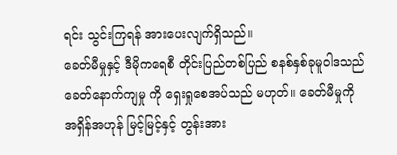ရင်း သွင်းကြရန် အားပေးလျက်ရှိသည်။
ခေတ်မီမှုနှင့် ဒီမိုကရေစီ တိုင်းပြည်တစ်ပြည် စနစ်နှစ်ခုမူဝါဒသည် ခေတ်နောက်ကျမှု ကို ရှေးရှုစေအပ်သည် မဟုတ်။ ခေတ်မီမှုကို အရှိန်အဟုန် မြင့်မြင့်နှင့် တွန်းအား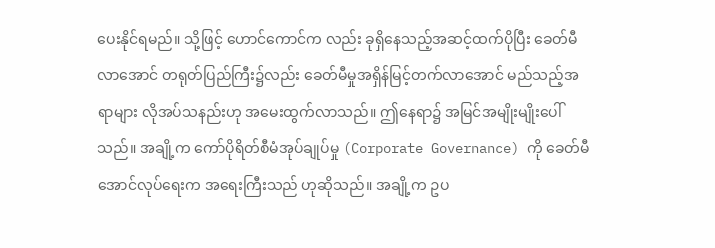ပေးနိုင်ရမည်။ သို့ဖြင့် ဟောင်ကောင်က လည်း ခုရှိနေသည့်အဆင့်ထက်ပိုပြီး ခေတ်မီလာအောင် တရုတ်ပြည်ကြီး၌လည်း ခေတ်မီမှုအရှိန်မြင့်တက်လာအောင် မည်သည့်အရာများ လိုအပ်သနည်းဟု အမေးထွက်လာသည်။ ဤနေရာ၌ အမြင်အမျိုးမျိုးပေါ်သည်။ အချို့က ကော်ပိုရိတ်စီမံအုပ်ချုပ်မှု (Corporate Governance) ကို ခေတ်မီအောင်လုပ်ရေးက အရေးကြီးသည် ဟုဆိုသည်။ အချို့က ဥပ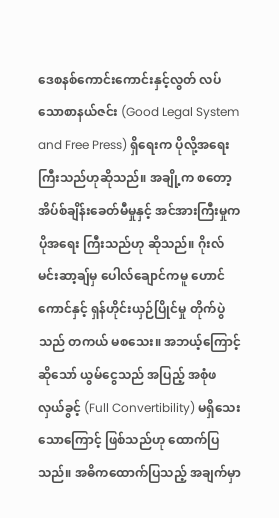ဒေစနစ်ကောင်းကောင်းနှင့်လွတ် လပ်သောစာနယ်ဇင်း (Good Legal System and Free Press) ရှိရေးက ပိုလို့အရေးကြီးသည်ဟုဆိုသည်။ အချို့က စတော့အိပ်စ်ချိန်းခေတ်မီမှုနှင့် အင်အားကြီးမှုက ပိုအရေး ကြီးသည်ဟု ဆိုသည်။ ဂိုးလ်မင်းဆာ့ချ်မှ ပေါလ်ချောင်ကမူ ဟောင်ကောင်နှင့် ရှန်ဟိုင်းယှဉ်ပြိုင်မှု တိုက်ပွဲသည် တကယ် မစသေး။ အဘယ့်ကြောင့်ဆိုသော် ယွမ်ငွေသည် အပြည့် အစုံဖလှယ်ခွင့် (Full Convertibility) မရှိသေးသောကြောင့် ဖြစ်သည်ဟု ထောက်ပြသည်။ အဓိကထောက်ပြသည့် အချက်မှာ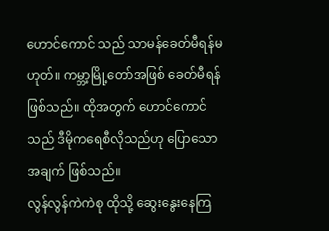ဟောင်ကောင် သည် သာမန်ခေတ်မီရန်မဟုတ်။ ကမ္ဘာ့မြို့တော်အဖြစ် ခေတ်မီရန်ဖြစ်သည်။ ထိုအတွက် ဟောင်ကောင်သည် ဒီမိုကရေစီလိုသည်ဟု ပြောသောအချက် ဖြစ်သည်။
လွန်လွန်ကဲကဲစု ထိုသို့ ဆွေးနွေးနေကြ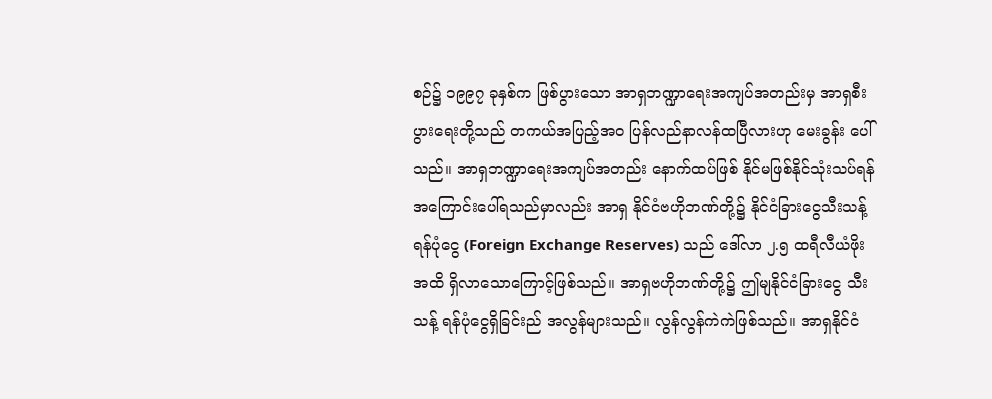စဉ်၌ ၁၉၉၇ ခုနှစ်က ဖြစ်ပွားသော အာရှဘဏ္ဍာရေးအကျပ်အတည်းမှ အာရှစီးပွားရေးတို့သည် တကယ်အပြည့်အ၀ ပြန်လည်နာလန်ထပြီလားဟု မေးခွန်း ပေါ်သည်။ အာရှဘဏ္ဍာရေးအကျပ်အတည်း နောက်ထပ်ဖြစ် နိုင်မဖြစ်နိုင်သုံးသပ်ရန် အကြောင်းပေါ်ရသည်မှာလည်း အာရှ နိုင်ငံဗဟိုဘဏ်တို့၌ နိုင်ငံခြားငွေသီးသန့်ရန်ပုံငွေ (Foreign Exchange Reserves) သည် ဒေါ်လာ ၂.၅ ထရီလီယံဖိုး အထိ ရှိလာသောကြောင့်ဖြစ်သည်။ အာရှဗဟိုဘဏ်တို့၌ ဤမျနိုင်ငံခြားငွေ သီးသန့် ရန်ပုံငွေရှိခြင်းည် အလွန်များသည်။ လွန်လွန်ကဲကဲဖြစ်သည်။ အာရှနိုင်ငံ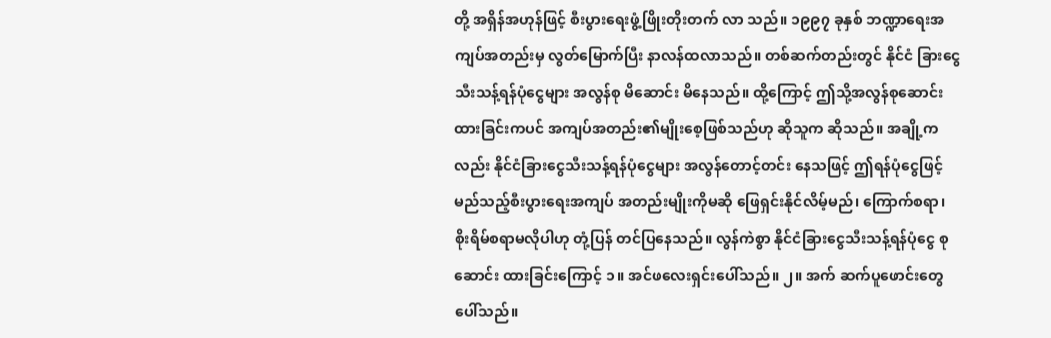တို့ အရှိန်အဟုန်ဖြင့် စီးပွားရေးဖွံ့ဖြိုးတိုးတက် လာ သည်။ ၁၉၉၇ ခုနှစ် ဘဏ္ဍာရေးအကျပ်အတည်းမှ လွတ်မြောက်ပြီး နာလန်ထလာသည်။ တစ်ဆက်တည်းတွင် နိုင်ငံ ခြားငွေသီးသန့်ရန်ပုံငွေများ အလွန်စု မိဆောင်း မိနေသည်။ ထို့ကြောင့် ဤသို့အလွန်စုဆောင်းထားခြင်းကပင် အကျပ်အတည်း၏မျိုးစေ့ဖြစ်သည်ဟု ဆိုသူက ဆိုသည်။ အချို့က လည်း နိုင်ငံခြားငွေသီးသန့်ရန်ပုံငွေများ အလွန်တောင့်တင်း နေသဖြင့် ဤရန်ပုံငွေဖြင့် မည်သည့်စီးပွားရေးအကျပ် အတည်းမျိုးကိုမဆို ဖြေရှင်းနိုင်လိမ့်မည်၊ ကြောက်စရာ၊ စိုးရိမ်စရာမလိုပါဟု တုံ့ပြန် တင်ပြနေသည်။ လွန်ကဲစွာ နိုင်ငံခြားငွေသီးသန့်ရန်ပုံငွေ စုဆောင်း ထားခြင်းကြောင့် ၁။ အင်ဖလေးရှင်းပေါ်သည်။ ၂။ အက် ဆက်ပူဖောင်းတွေ ပေါ်သည်။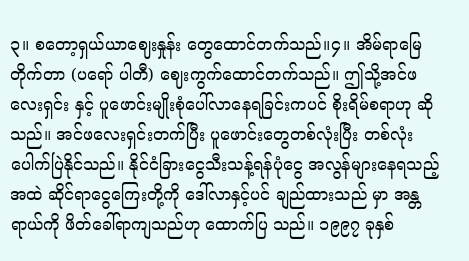၃။ စတော့ရှယ်ယာဈေးနှုန်း တွေထောင်တက်သည်။၄။ အိမ်ရာမြေတိုက်တာ (ပရော် ပါတီ) ဈေးကွက်ထောင်တက်သည်။ ဤသို့အင်ဖလေးရှင်း နှင့် ပူဖောင်းမျိုးစုံပေါ်လာနေရခြင်းကပင် စိုးရိမ်စရာဟု ဆိုသည်။ အင်ဖလေးရှင်းတက်ပြီး ပူဖောင်းတွေတစ်လုံးပြီး တစ်လုံး ပေါက်ပြဲနိုင်သည်။ နိုင်ငံခြားငွေသီးသန့်ရန်ပုံငွေ အလွန်များနေရသည့် အထဲ ဆိုင်ရာငွေကြေးတို့ကို ဒေါ်လာနှင့်ပင် ချည်ထားသည် မှာ အန္တရာယ်ကို ဖိတ်ခေါ်ရာကျသည်ဟု ထောက်ပြ သည်။ ၁၉၉၇ ခုနှစ်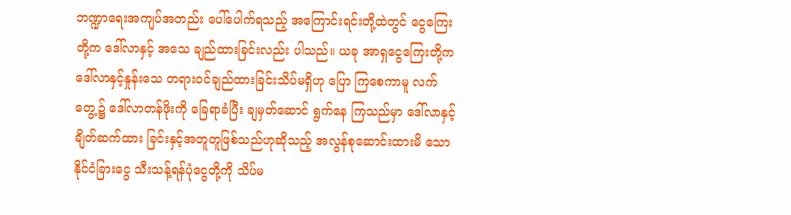ဘဏ္ဍာရေးအကျပ်အတည်း ပေါ်ပေါက်ရသည့် အကြောင်းရင်းတို့ထဲတွင် ငွေကြေးတို့က ဒေါ်လာနှင့် အသေ ချည်ထားခြင်းလည်း ပါသည်။ ယခု အာရှငွေကြေးတို့က ဒေါ်လာနှင့်နှုန်းသေ တရားဝင်ချည်ထားခြင်းသိပ်မရှိဟု ပြော ကြစေကာမူ လက်တွေ့၌ ဒေါ်လာတန်ဖိုးကို ခြေရာခံပြီး ချမှတ်ဆောင် ရွက်နေ ကြသည်မှာ ဒေါ်လာနှင့်ချိတ်ဆက်ထား ခြင်းနှင့်အတူတူဖြစ်သည်ဟုဆိုသည့် အလွန်စုဆောင်းထားမိ သောနိုင်ငံခြားငွေ သီးသန့်ရန်ပုံငွေတို့ကို သိပ်မ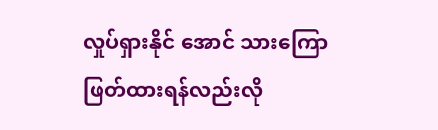လှုပ်ရှားနိုင် အောင် သားကြောဖြတ်ထားရန်လည်းလို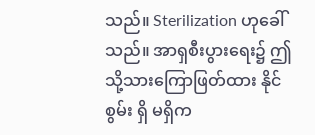သည်။ Sterilization ဟုခေါ်သည်။ အာရှစီးပွားရေး၌ ဤသို့သားကြောဖြတ်ထား နိုင်စွမ်း ရှိ မရှိက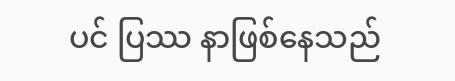ပင် ပြဿ နာဖြစ်နေသည်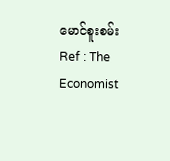မောင်စူးစမ်း
Ref : The Economist